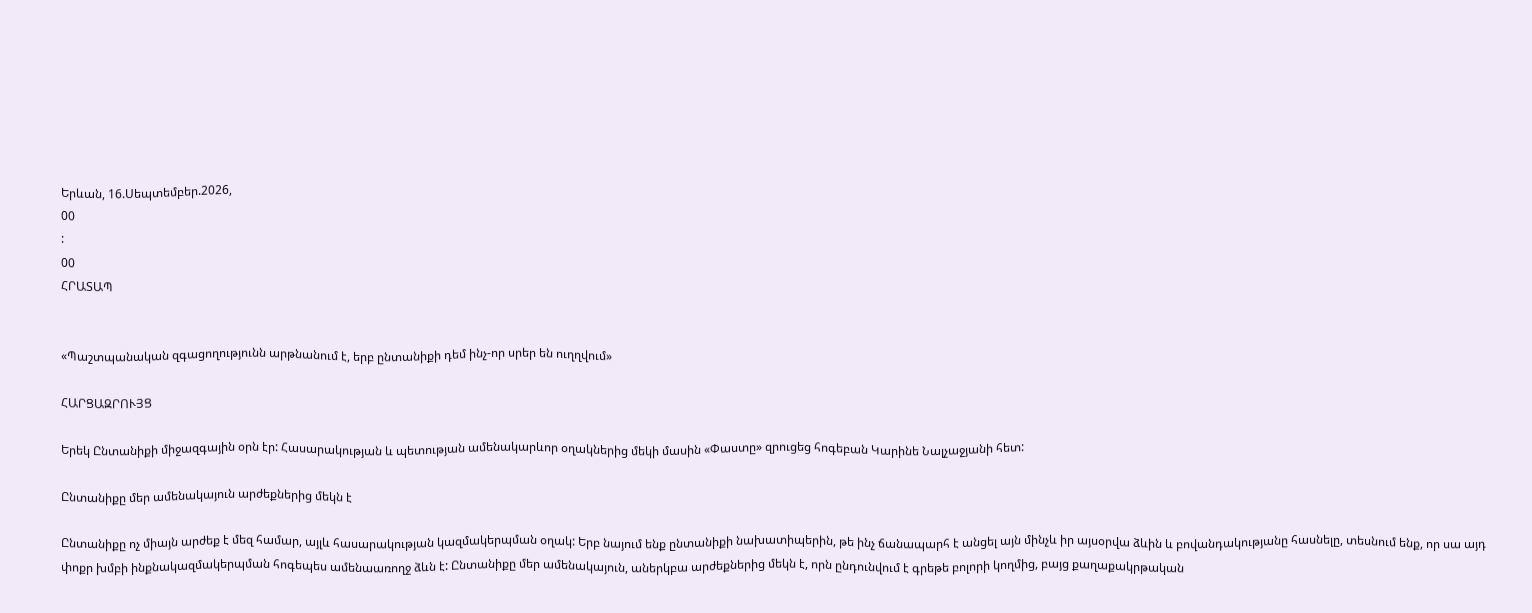Երևան, 16.Սեպտեմբեր.2026,
00
:
00
ՀՐԱՏԱՊ


«Պաշտպանական զգացողությունն արթնանում է, երբ ընտանիքի դեմ ինչ-որ սրեր են ուղղվում»

ՀԱՐՑԱԶՐՈՒՅՑ

Երեկ Ընտանիքի միջազգային օրն էր: Հասարակության և պետության ամենակարևոր օղակներից մեկի մասին «Փաստը» զրուցեց հոգեբան Կարինե Նալչաջյանի հետ:

Ընտանիքը մեր ամենակայուն արժեքներից մեկն է

Ընտանիքը ոչ միայն արժեք է մեզ համար, այլև հասարակության կազմակերպման օղակ: Երբ նայում ենք ընտանիքի նախատիպերին, թե ինչ ճանապարհ է անցել այն մինչև իր այսօրվա ձևին և բովանդակությանը հասնելը, տեսնում ենք, որ սա այդ փոքր խմբի ինքնակազմակերպման հոգեպես ամենաառողջ ձևն է: Ընտանիքը մեր ամենակայուն, աներկբա արժեքներից մեկն է, որն ընդունվում է գրեթե բոլորի կողմից, բայց քաղաքակրթական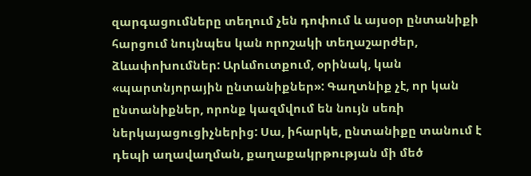զարգացումները տեղում չեն դոփում և այսօր ընտանիքի հարցում նույնպես կան որոշակի տեղաշարժեր, ձևափոխումներ: Արևմուտքում, օրինակ, կան «պարտնյորային ընտանիքներ»: Գաղտնիք չէ, որ կան ընտանիքներ, որոնք կազմվում են նույն սեռի ներկայացուցիչներից: Սա, իհարկե, ընտանիքը տանում է դեպի աղավաղման, քաղաքակրթության մի մեծ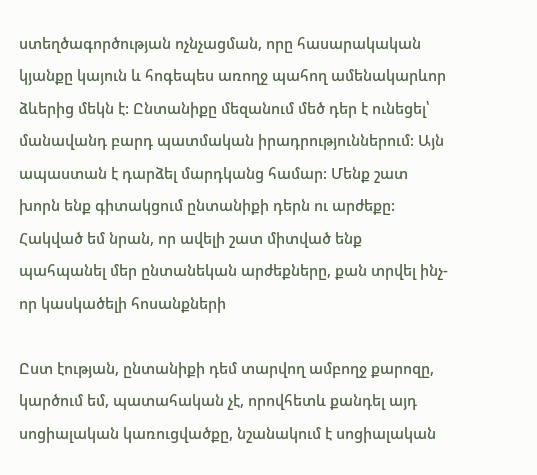ստեղծագործության ոչնչացման, որը հասարակական կյանքը կայուն և հոգեպես առողջ պահող ամենակարևոր ձևերից մեկն է: Ընտանիքը մեզանում մեծ դեր է ունեցել՝ մանավանդ բարդ պատմական իրադրություններում: Այն ապաստան է դարձել մարդկանց համար: Մենք շատ խորն ենք գիտակցում ընտանիքի դերն ու արժեքը: Հակված եմ նրան, որ ավելի շատ միտված ենք պահպանել մեր ընտանեկան արժեքները, քան տրվել ինչ-որ կասկածելի հոսանքների

Ըստ էության, ընտանիքի դեմ տարվող ամբողջ քարոզը, կարծում եմ, պատահական չէ, որովհետև քանդել այդ սոցիալական կառուցվածքը, նշանակում է սոցիալական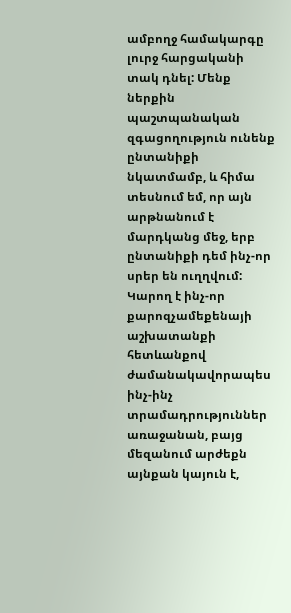ամբողջ համակարգը լուրջ հարցականի տակ դնել: Մենք ներքին պաշտպանական զգացողություն ունենք ընտանիքի նկատմամբ, և հիմա տեսնում եմ, որ այն արթնանում է մարդկանց մեջ, երբ ընտանիքի դեմ ինչ-որ սրեր են ուղղվում: Կարող է ինչ-որ քարոզչամեքենայի աշխատանքի հետևանքով ժամանակավորապես ինչ-ինչ տրամադրություններ առաջանան, բայց մեզանում արժեքն այնքան կայուն է,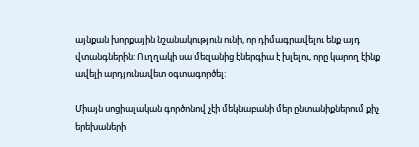այնքան խորքային նշանակություն ունի, որ դիմագրավելու ենք այդ վտանգներին: Ուղղակի սա մեզանից էներգիա է խլելու, որը կարող էինք ավելի արդյունավետ օգտագործել:

Միայն սոցիալական գործոնով չէի մեկնաբանի մեր ընտանիքներում քիչ երեխաների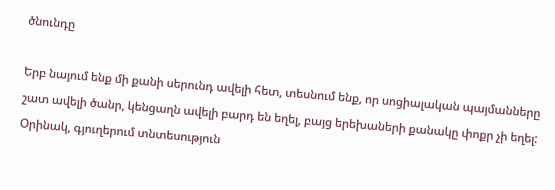ծնունդը

Երբ նայում ենք մի քանի սերունդ ավելի հետ, տեսնում ենք, որ սոցիալական պայմանները շատ ավելի ծանր, կենցաղն ավելի բարդ են եղել, բայց երեխաների քանակը փոքր չի եղել: Օրինակ, գյուղերում տնտեսություն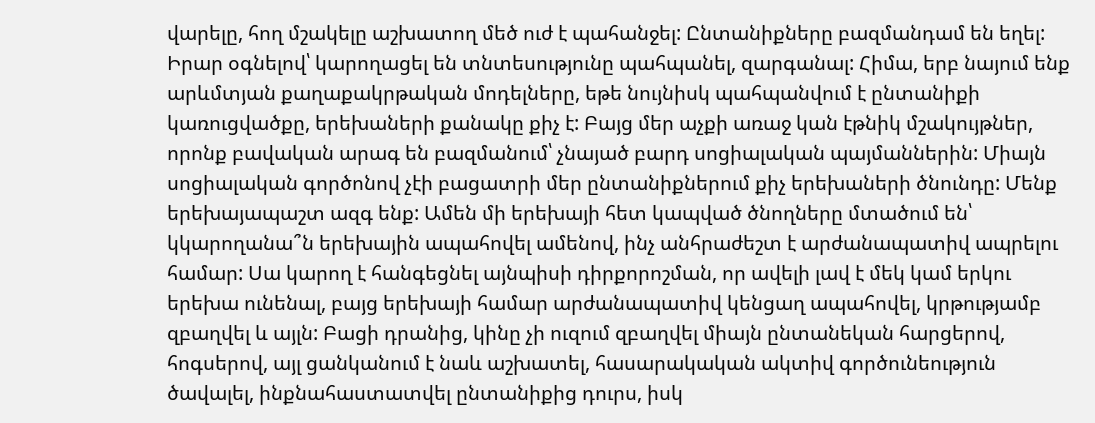վարելը, հող մշակելը աշխատող մեծ ուժ է պահանջել: Ընտանիքները բազմանդամ են եղել: Իրար օգնելով՝ կարողացել են տնտեսությունը պահպանել, զարգանալ: Հիմա, երբ նայում ենք արևմտյան քաղաքակրթական մոդելները, եթե նույնիսկ պահպանվում է ընտանիքի կառուցվածքը, երեխաների քանակը քիչ է: Բայց մեր աչքի առաջ կան էթնիկ մշակույթներ, որոնք բավական արագ են բազմանում՝ չնայած բարդ սոցիալական պայմաններին: Միայն սոցիալական գործոնով չէի բացատրի մեր ընտանիքներում քիչ երեխաների ծնունդը: Մենք երեխայապաշտ ազգ ենք: Ամեն մի երեխայի հետ կապված ծնողները մտածում են՝ կկարողանա՞ն երեխային ապահովել ամենով, ինչ անհրաժեշտ է արժանապատիվ ապրելու համար: Սա կարող է հանգեցնել այնպիսի դիրքորոշման, որ ավելի լավ է մեկ կամ երկու երեխա ունենալ, բայց երեխայի համար արժանապատիվ կենցաղ ապահովել, կրթությամբ զբաղվել և այլն: Բացի դրանից, կինը չի ուզում զբաղվել միայն ընտանեկան հարցերով, հոգսերով, այլ ցանկանում է նաև աշխատել, հասարակական ակտիվ գործունեություն ծավալել, ինքնահաստատվել ընտանիքից դուրս, իսկ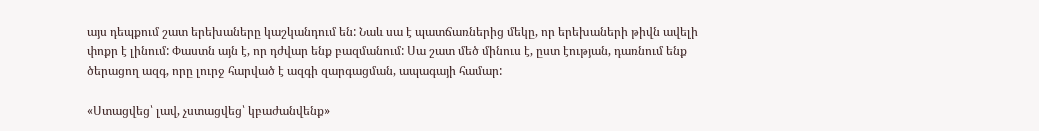այս դեպքում շատ երեխաները կաշկանդում են: Նաև սա է պատճառներից մեկը, որ երեխաների թիվն ավելի փոքր է լինում: Փաստն այն է, որ դժվար ենք բազմանում: Սա շատ մեծ մինուս է, ըստ էության, դառնում ենք ծերացող ազգ, որը լուրջ հարված է ազգի զարգացման, ապագայի համար:

«Ստացվեց՝ լավ, չստացվեց՝ կբաժանվենք»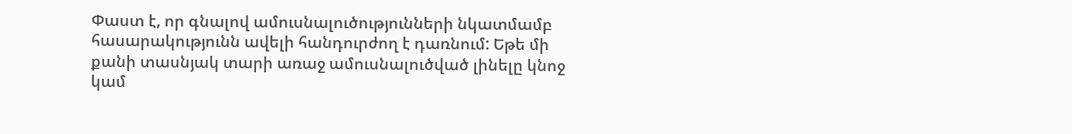Փաստ է, որ գնալով ամուսնալուծությունների նկատմամբ հասարակությունն ավելի հանդուրժող է դառնում: Եթե մի քանի տասնյակ տարի առաջ ամուսնալուծված լինելը կնոջ կամ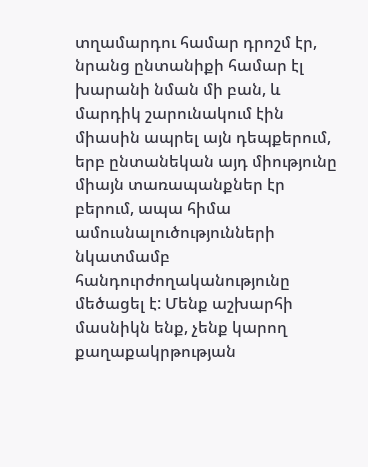տղամարդու համար դրոշմ էր, նրանց ընտանիքի համար էլ խարանի նման մի բան, և մարդիկ շարունակում էին միասին ապրել այն դեպքերում, երբ ընտանեկան այդ միությունը միայն տառապանքներ էր բերում, ապա հիմա ամուսնալուծությունների նկատմամբ հանդուրժողականությունը մեծացել է: Մենք աշխարհի մասնիկն ենք, չենք կարող քաղաքակրթության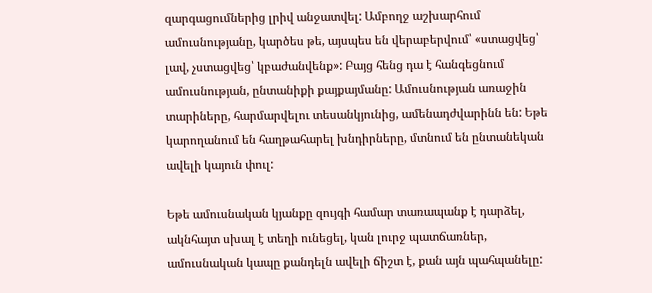զարգացումներից լրիվ անջատվել: Ամբողջ աշխարհում ամուսնությանը, կարծես թե, այսպես են վերաբերվում՝ «ստացվեց՝ լավ, չստացվեց՝ կբաժանվենք»: Բայց հենց դա է հանգեցնում ամուսնության, ընտանիքի քայքայմանը: Ամուսնության առաջին տարիները, հարմարվելու տեսանկյունից, ամենադժվարինն են: Եթե կարողանում են հաղթահարել խնդիրները, մտնում են ընտանեկան ավելի կայուն փուլ:

Եթե ամուսնական կյանքը զույգի համար տառապանք է դարձել, ակնհայտ սխալ է տեղի ունեցել, կան լուրջ պատճառներ, ամուսնական կապը քանդելն ավելի ճիշտ է, քան այն պահպանելը: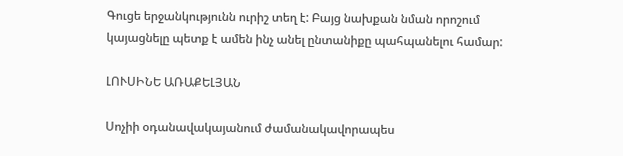Գուցե երջանկությունն ուրիշ տեղ է: Բայց նախքան նման որոշում կայացնելը պետք է ամեն ինչ անել ընտանիքը պահպանելու համար:

ԼՈՒՍԻՆԵ ԱՌԱՔԵԼՅԱՆ

Սոչիի օդանավակայանում ժամանակավորապես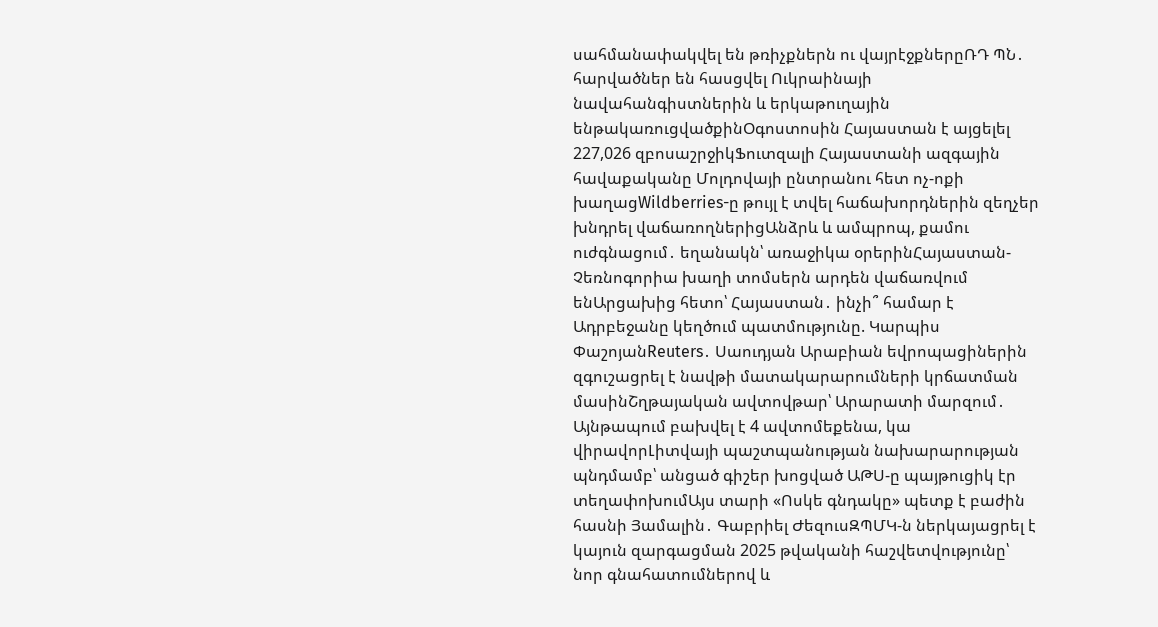սահմանափակվել են թռիչքներն ու վայրէջքներըՌԴ ՊՆ․ հարվածներ են հասցվել Ուկրաինայի նավահանգիստներին և երկաթուղային ենթակառուցվածքինՕգոստոսին Հայաստան է այցելել 227,026 զբոսաշրջիկՖուտզալի Հայաստանի ազգային հավաքականը Մոլդովայի ընտրանու հետ ոչ-ոքի խաղացWildberries-ը թույլ է տվել հաճախորդներին զեղչեր խնդրել վաճառողներիցԱնձրև և ամպրոպ, քամու ուժգնացում․ եղանակն՝ առաջիկա օրերինՀայաստան-Չեռնոգորիա խաղի տոմսերն արդեն վաճառվում ենԱրցախից հետո՝ Հայաստան․ ինչի՞ համար է Ադրբեջանը կեղծում պատմությունը. Կարպիս ՓաշոյանReuters․ Սաուդյան Արաբիան եվրոպացիներին զգուշացրել է նավթի մատակարարումների կրճատման մասինՇղթայական ավտովթար՝ Արարատի մարզում․ Այնթապում բախվել է 4 ավտոմեքենա, կա վիրավորԼիտվայի պաշտպանության նախարարության պնդմամբ՝ անցած գիշեր խոցված ԱԹՍ-ը պայթուցիկ էր տեղափոխումԱյս տարի «Ոսկե գնդակը» պետք է բաժին հասնի Յամալին․ Գաբրիել ԺեզուսԶՊՄԿ-ն ներկայացրել է կայուն զարգացման 2025 թվականի հաշվետվությունը՝ նոր գնահատումներով և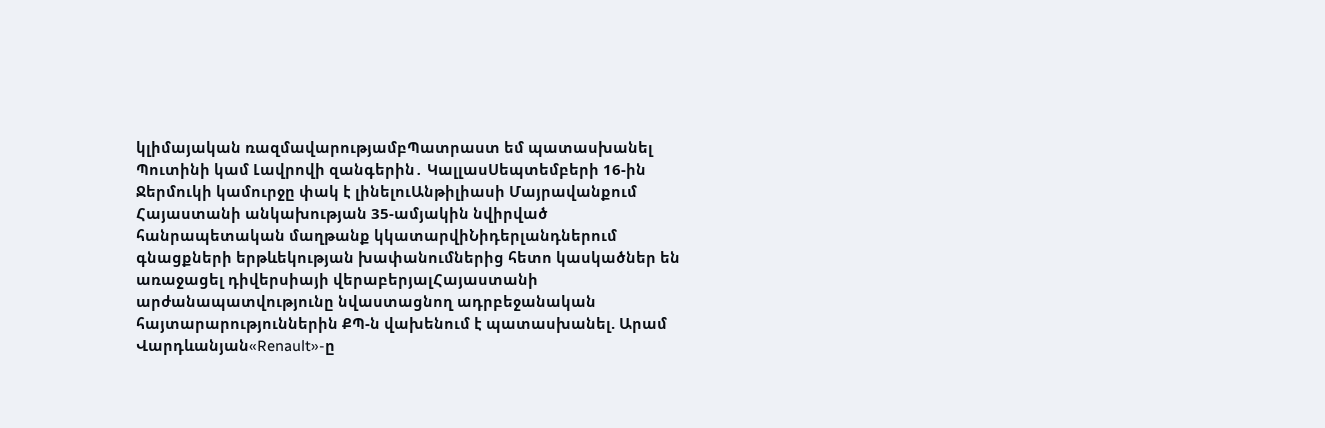կլիմայական ռազմավարությամբՊատրաստ եմ պատասխանել Պուտինի կամ Լավրովի զանգերին․ ԿալլասՍեպտեմբերի 16-ին Ջերմուկի կամուրջը փակ է լինելուԱնթիլիասի Մայրավանքում Հայաստանի անկախության 35-ամյակին նվիրված հանրապետական մաղթանք կկատարվիՆիդերլանդներում գնացքների երթևեկության խափանումներից հետո կասկածներ են առաջացել դիվերսիայի վերաբերյալՀայաստանի արժանապատվությունը նվաստացնող ադրբեջանական հայտարարություններին ՔՊ-ն վախենում է պատասխանել. Արամ Վարդևանյան«Renault»-ը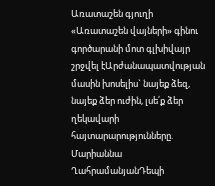Առատաշեն գյուղի «Առատաշեն վայների» գինու գործարանի մոտ գլխիվայր շրջվել էԱրժանապատվության մասին խոսելիս` նայեք ձեզ, նայեք ձեր ուժին, լսե՛ք ձեր ղեկավարի հայտարարությունները. Մարիաննա ՂահրամանյանԴեպի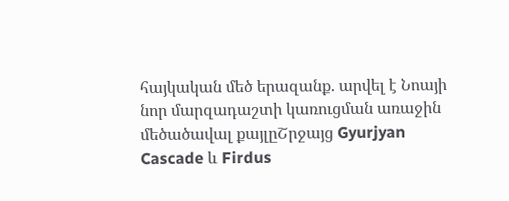հայկական մեծ երազանք. արվել է Նոայի նոր մարզադաշտի կառուցման առաջին մեծածավալ քայլըՇրջայց Gyurjyan Cascade և Firdus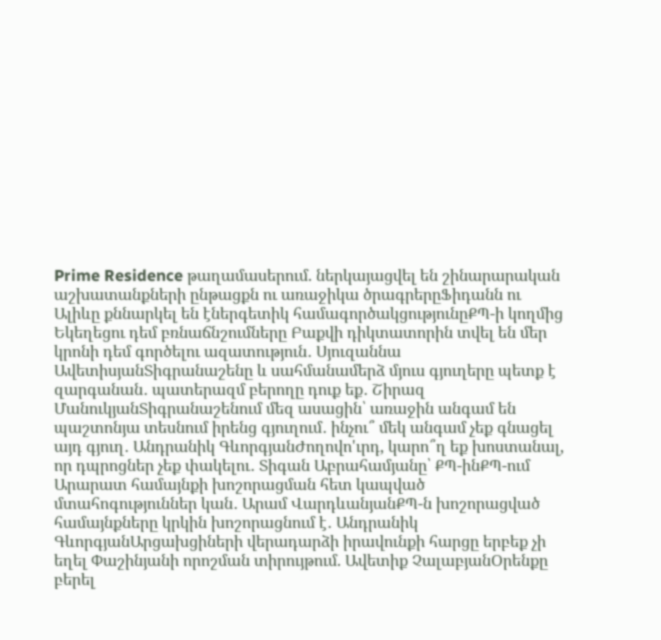Prime Residence թաղամասերում. ներկայացվել են շինարարական աշխատանքների ընթացքն ու առաջիկա ծրագրերըՖիդանն ու Ալիևը քննարկել են էներգետիկ համագործակցությունըՔՊ-ի կողմից Եկեղեցու դեմ բռնաճնշումները Բաքվի դիկտատորին տվել են մեր կրոնի դեմ գործելու ազատություն․ Սյուզաննա ԱվետիսյանՏիգրանաշենը և սահմանամերձ մյուս գյուղերը պետք է զարգանան․ պատերազմ բերողը դուք եք․ Շիրազ ՄանուկյանՏիգրանաշենում մեզ ասացին՝ առաջին անգամ են պաշտոնյա տեսնում իրենց գյուղում․ ինչու՞ մեկ անգամ չեք գնացել այդ գյուղ․ Անդրանիկ ԳևորգյանԺողովո'ւրդ, կարո՞ղ եք խոստանալ, որ դպրոցներ չեք փակելու․ Տիգան Աբրահամյանը՝ ՔՊ-ինՔՊ-ում Արարատ համայնքի խոշորացման հետ կապված մտահոգություններ կան․ Արամ ՎարդևանյանՔՊ-ն խոշորացված համայնքները կրկին խոշորացնում է․ Անդրանիկ ԳևորգյանԱրցախցիների վերադարձի իրավունքի հարցը երբեք չի եղել Փաշինյանի որոշման տիրույթում. Ավետիք ՉալաբյանՕրենքը բերել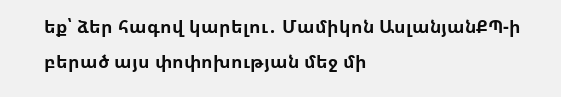եք՝ ձեր հագով կարելու․ Մամիկոն ԱսլանյանՔՊ-ի բերած այս փոփոխության մեջ մի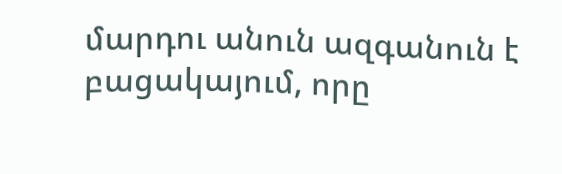մարդու անուն ազգանուն է բացակայում, որը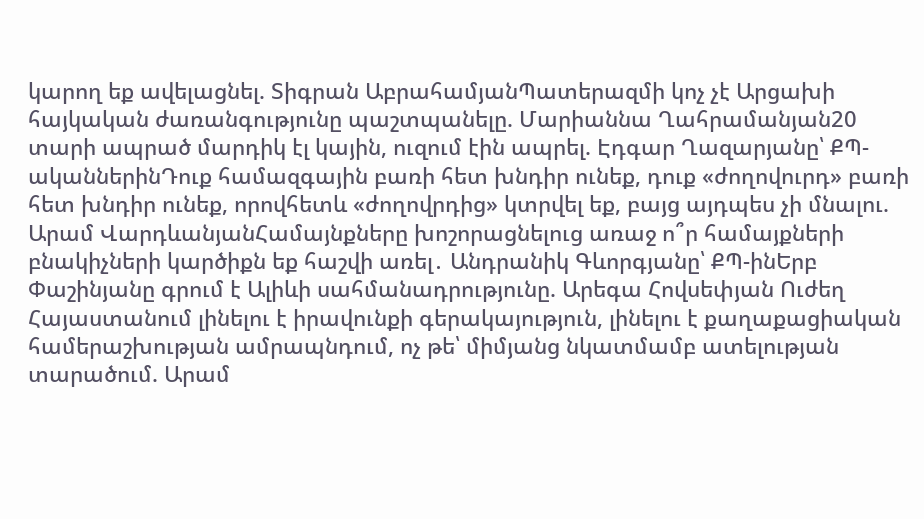կարող եք ավելացնել. Տիգրան ԱբրահամյանՊատերազմի կոչ չէ Արցախի հայկական ժառանգությունը պաշտպանելը. Մարիաննա Ղահրամանյան20 տարի ապրած մարդիկ էլ կային, ուզում էին ապրել. Էդգար Ղազարյանը՝ ՔՊ-ականներինԴուք համազգային բառի հետ խնդիր ունեք, դուք «ժողովուրդ» բառի հետ խնդիր ունեք, որովհետև «ժողովրդից» կտրվել եք, բայց այդպես չի մնալու. Արամ ՎարդևանյանՀամայնքները խոշորացնելուց առաջ ո՞ր համայքների բնակիչների կարծիքն եք հաշվի առել․ Անդրանիկ Գևորգյանը՝ ՔՊ-ինԵրբ Փաշինյանը գրում է Ալիևի սահմանադրությունը. Արեգա Հովսեփյան Ուժեղ Հայաստանում լինելու է իրավունքի գերակայություն, լինելու է քաղաքացիական համերաշխության ամրապնդում, ոչ թե՝ միմյանց նկատմամբ ատելության տարածում. Արամ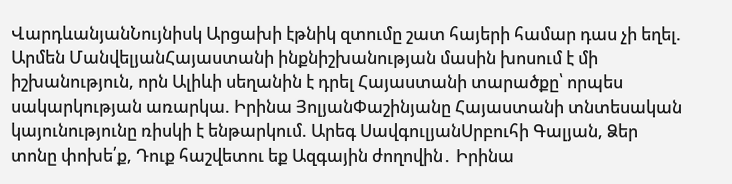ՎարդևանյանՆույնիսկ Արցախի էթնիկ զտումը շատ հայերի համար դաս չի եղել. Արմեն ՄանվելյանՀայաստանի ինքնիշխանության մասին խոսում է մի իշխանություն, որն Ալիևի սեղանին է դրել Հայաստանի տարածքը՝ որպես սակարկության առարկա. Իրինա ՅոլյանՓաշինյանը Հայաստանի տնտեսական կայունությունը ռիսկի է ենթարկում. Արեգ ՍավգուլյանՍրբուհի Գալյան, Ձեր տոնը փոխե՛ք, Դուք հաշվետու եք Ազգային ժողովին․ Իրինա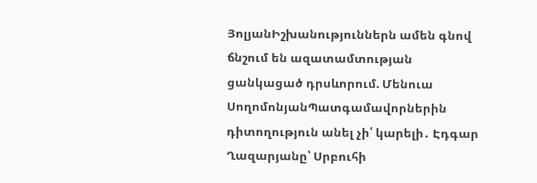ՅոլյանԻշխանություններն ամեն գնով ճնշում են ազատամտության ցանկացած դրսևորում. Մենուա ՍողոմոնյանՊատգամավորներին դիտողություն անել չի՛ կարելի․ Էդգար Ղազարյանը՝ Սրբուհի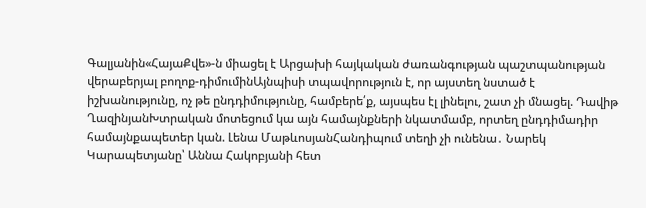Գալյանին«ՀայաՔվե»-ն միացել է Արցախի հայկական ժառանգության պաշտպանության վերաբերյալ բողոք-դիմումինԱյնպիսի տպավորություն է, որ այստեղ նստած է իշխանությունը, ոչ թե ընդդիմությունը, համբերե՛ք, այսպես էլ լինելու, շատ չի մնացել. Դավիթ ՂազինյանԽտրական մոտեցում կա այն համայնքների նկատմամբ, որտեղ ընդդիմադիր համայնքապետեր կան. Լենա ՄաթևոսյանՀանդիպում տեղի չի ունենա․ Նարեկ Կարապետյանը՝ Աննա Հակոբյանի հետ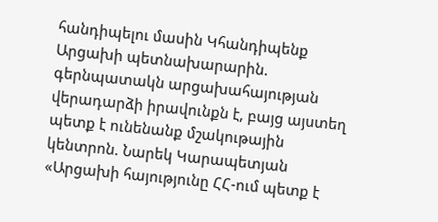հանդիպելու մասին Կհանդիպենք Արցախի պետնախարարին. գերնպատակն արցախահայության վերադարձի իրավունքն է, բայց այստեղ պետք է ունենանք մշակութային կենտրոն. Նարեկ Կարապետյան «Արցախի հայությունը ՀՀ-ում պետք է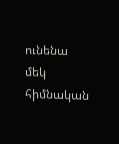ունենա մեկ հիմնական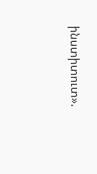ինստիտուտ».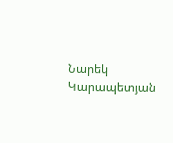Նարեկ Կարապետյան